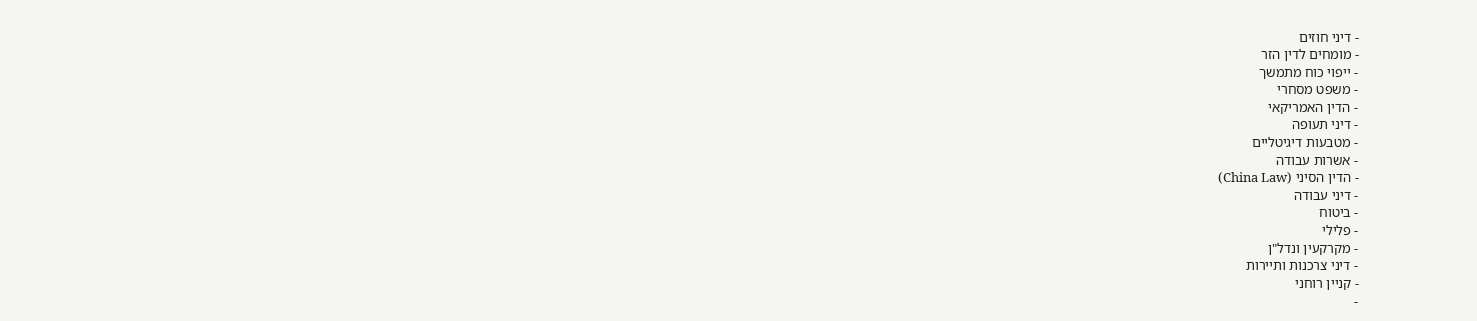- דיני חוזים
- מומחים לדין הזר
- ייפוי כוח מתמשך
- משפט מסחרי
- הדין האמריקאי
- דיני תעופה
- מטבעות דיגיטליים
- אשרות עבודה
- הדין הסיני (China Law)
- דיני עבודה
- ביטוח
- פלילי
- מקרקעין ונדל"ן
- דיני צרכנות ותיירות
- קניין רוחני
-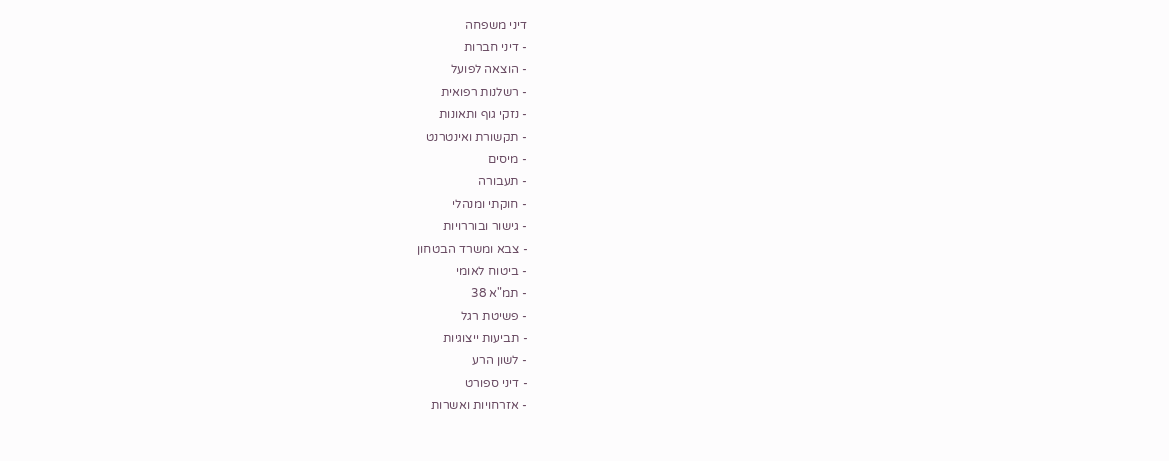דיני משפחה
- דיני חברות
- הוצאה לפועל
- רשלנות רפואית
- נזקי גוף ותאונות
- תקשורת ואינטרנט
- מיסים
- תעבורה
- חוקתי ומנהלי
- גישור ובוררויות
- צבא ומשרד הבטחון
- ביטוח לאומי
- תמ"א 38
- פשיטת רגל
- תביעות ייצוגיות
- לשון הרע
- דיני ספורט
- אזרחויות ואשרות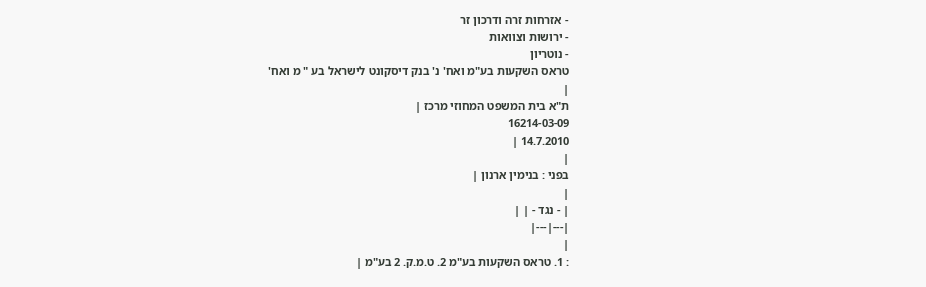- אזרחות זרה ודרכון זר
- ירושות וצוואות
- נוטריון
טראס השקעות בע"מ ואח' נ' בנק דיסקונט לישראל בע " מ ואח'
|
ת"א בית המשפט המחוזי מרכז |
16214-03-09
14.7.2010 |
|
בפני : בנימין ארנון |
|
| - נגד - | |
|---|---|
|
: 1. טראס השקעות בע"מ 2. ט.מ.ק. 2 בע"מ |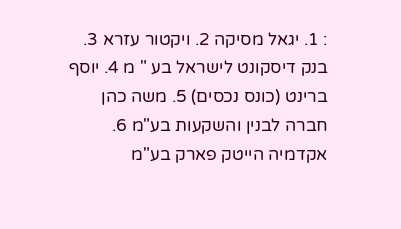: 1. יגאל מסיקה 2. ויקטור עזרא 3. בנק דיסקונט לישראל בע " מ 4. יוסף ברינט (כונס נכסים) 5. משה כהן חברה לבנין והשקעות בע"מ 6. אקדמיה הייטק פארק בע"מ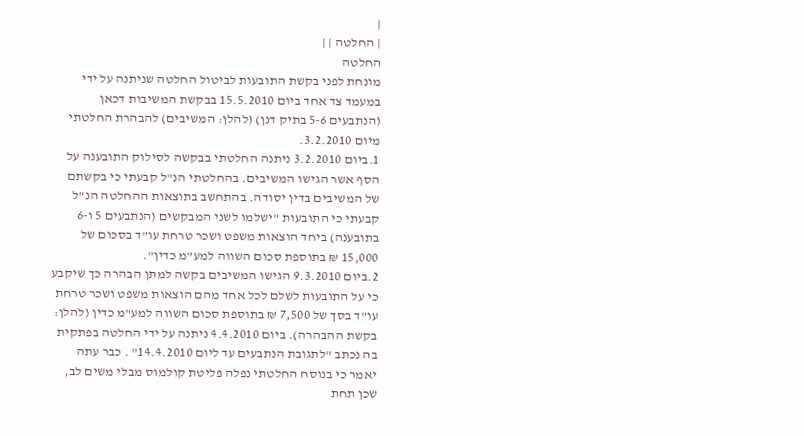|
| החלטה | |
החלטה
מונחת לפני בקשת התובעות לביטול החלטה שניתנה על ידי במעמד צד אחד ביום 15.5.2010 בבקשת המשיבות דכאן (הנתבעים 5-6 בתיק דנן) (להלן: המשיבים) להבהרת החלטתי מיום 3.2.2010.
1.ביום 3.2.2010 ניתנה החלטתי בבקשה לסילוק התובענה על הסף אשר הגישו המשיבים. בהחלטתי הנ"ל קבעתי כי בקשתם של המשיבים בדין יסודה. בהתחשב בתוצאות ההחלטה הנ"ל קבעתי כי התובעות "ישלמו לשני המבקשים (הנתבעים 5 ו-6 בתובענה) ביחד הוצאות משפט ושכר טרחת עו"ד בסכום של 15,000 ₪ בתוספת סכום השווה למע"מ כדין".
2.ביום 9.3.2010 הגישו המשיבים בקשה למתן הבהרה כך שיקבע כי על התובעות לשלם לכל אחד מהם הוצאות משפט ושכר טרחת עו"ד בסך של 7,500 ₪ בתוספת סכום השווה למע"מ כדין (להלן: בקשת ההבהרה). ביום 4.4.2010 ניתנה על ידי החלטה בפתקית בה נכתב "לתגובת הנתבעים עד ליום 14.4.2010" . כבר עתה יאמר כי בנוסח החלטתי נפלה פליטת קולמוס מבלי משים לב, שכן תחת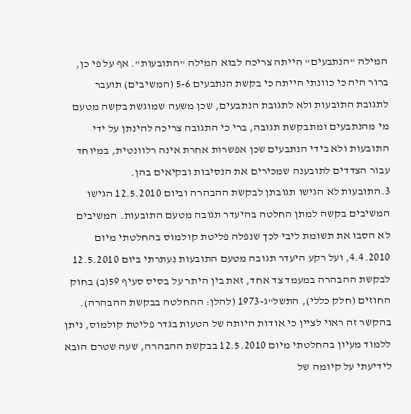המילה "הנתבעים" הייתה צריכה לבוא המילה "התובעות". אף על פי כן, ברור היה כי כוונתי הייתה כי בקשת הנתבעים 5-6 (המשיבים) תועבר לתגובת התובעות ולא לתגובת הנתבעים, שכן משעה שמוגשת בקשה מטעם מי מהנתבעים ומתבקשת תגובה, ברי כי התגובה צריכה להינתן על ידי התובעות ולא בידי הנתבעים שכן אפשרות אחרת אינה רלוונטית, במיוחד עבור הצדדים לתובענה שמכירים את הנסיבות ובקיאים בהן.
3.התובעות לא הגישו תגובתן לבקשת ההבהרה וביום 12.5.2010 הגישו המשיבים בקשה למתן החלטה בהיעדר תגובה מטעם התובעות. המשיבים לא הסבו את תשומת ליבי לכך שנפלה פליטת קולמוס בהחלטתי מיום 4.4.2010, ועל רקע היעדר תגובה מטעם התובעות נעתרתי ביום 12.5.2010 לבקשת ההבהרה במעמד צד אחד, זאת בין היתר על בסיס סעיף 59(ב) בחוק החוזים (חלק כללי), התשל"ג-1973 (להלן: ההחלטה בבקשת ההבהרה). בהקשר זה ראוי לציין כי אודות היותה של הטעות בגדר פליטת קולמוס, ניתן ללמוד מעיון בהחלטתי מיום 12.5.2010 בבקשת ההבהרה, שעה שטרם הובא לידיעתי על קיומה של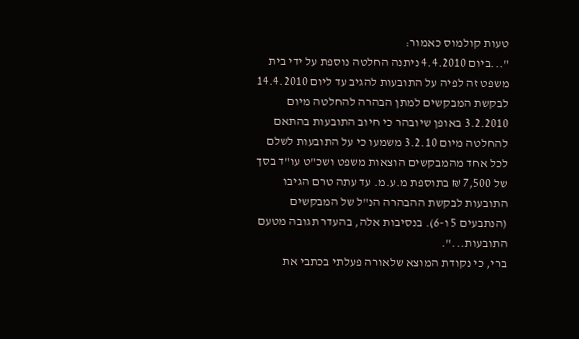טעות קולמוס כאמור:
"...ביום 4.4.2010 ניתנה החלטה נוספת על ידי בית משפט זה לפיה על התובעות להגיב עד ליום 14.4.2010 לבקשת המבקשים למתן הבהרה להחלטה מיום 3.2.2010 באופן שיובהר כי חיוב התובעות בהתאם להחלטה מיום 3.2.10 משמעו כי על התובעות לשלם לכל אחד מהמבקשים הוצאות משפט ושכ"ט עו"ד בסך של 7,500 ₪ בתוספת מ.ע.מ. עד עתה טרם הגיבו התובעות לבקשת ההבהרה הנ"ל של המבקשים (הנתבעים 5 ו-6). בנסיבות אלה, בהעדר תגובה מטעם התובעות...".
ברי, כי נקודת המוצא שלאורה פעלתי בכתבי את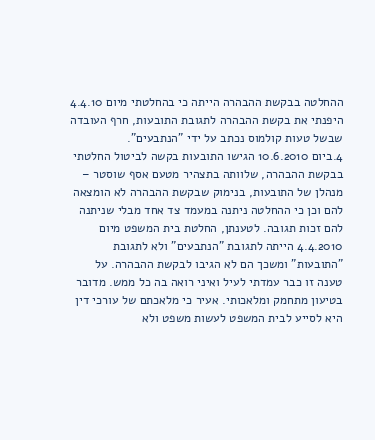ההחלטה בבקשת ההבהרה הייתה כי בהחלטתי מיום 4.4.10 היפנתי את בקשת ההבהרה לתגובת התובעות, חרף העובדה שבשל טעות קולמוס נכתב על ידי "הנתבעים".
4.ביום 10.6.2010 הגישו התובעות בקשה לביטול החלטתי בבקשת ההבהרה, שלוותה בתצהיר מטעם אסף שוסטר – מנהלן של התובעות, בנימוק שבקשת ההבהרה לא הומצאה להם וכן כי ההחלטה ניתנה במעמד צד אחד מבלי שניתנה להם זכות תגובה. לטענתן, החלטת בית המשפט מיום 4.4.2010 הייתה לתגובת "הנתבעים" ולא לתגובת "התובעות" ומשכך הם לא הגיבו לבקשת ההבהרה. על טענה זו כבר עמדתי לעיל ואיני רואה בה כל ממש. מדובר בטיעון מתחמק ומלאכותי. אעיר כי מלאכתם של עורכי דין היא לסייע לבית המשפט לעשות משפט ולא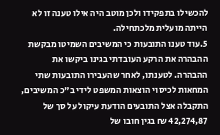להכשילו בתפקידו ולכן מוטב היה אילו טענה זו לא הייתה מועלית מלכתחילה.
5.עוד טענו התובעות כי המשיבים השמיטו מבקשת ההבהרה את הרקע העובדתי בגינו ביקשו את ההבהרה. לטענתו, לאחר שהעבירו התובעות שתי המחאות לכיסוי הוצאות המשפט לידי ב"כ המשיבים, התקבלה אצל התובעים הודעת עיקול על סך של 42,274,87 ₪ בגין חובו של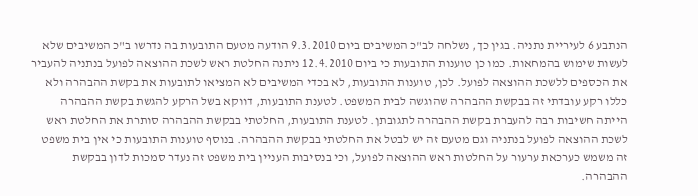הנתבע 6 לעיריית נתניה. בגין כך, נשלחה לב"כ המשיבים ביום 9.3.2010 הודעה מטעם התובעות בה נדרשו ב"כ המשיבים שלא לעשות שימוש בהמחאות. כמו כן טוענות התובעות כי ביום 12.4.2010 ניתנה החלטת ראש לשכת ההוצאה לפועל בנתניה להעביר את הכספים ללשכת ההוצאה לפועל. לכן, טוענות התובעות, לא בכדי המשיבים לא המציאו לתובעות את בקשת ההבהרה ולא כללו רקע עובדתי זה בבקשת ההבהרה שהוגשה לבית המשפט. לטענת התובעות, דווקא בשל הרקע להגשת בקשת ההבהרה הייתה חשיבות רבה להעברת בקשת ההבהרה לתגובתן. לטענת התובעות, החלטתי בבקשת ההבהרה סותרת את החלטת ראש לשכת ההוצאה לפועל בנתניה וגם מטעם זה יש לבטל את החלטתי בבקשת ההבהרה. בנוסף טוענות התובעות כי אין בית משפט זה משמש כערכאת ערעור על החלטות ראש ההוצאה לפועל, וכי בנסיבות העניין בית משפט זה נעדר סמכות לדון בבקשת ההבהרה.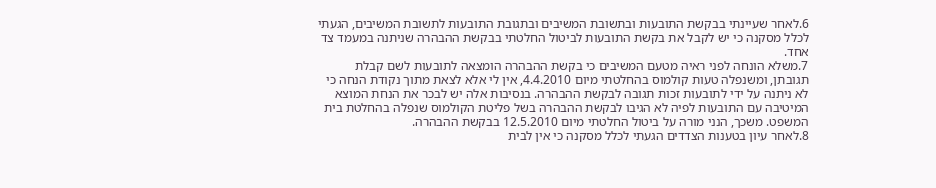6.לאחר שעיינתי בבקשת התובעות ובתשובת המשיבים ובתגובת התובעות לתשובת המשיבים, הגעתי לכלל מסקנה כי יש לקבל את בקשת התובעות לביטול החלטתי בבקשת ההבהרה שניתנה במעמד צד אחד.
7.משלא הונחה לפני ראיה מטעם המשיבים כי בקשת ההבהרה הומצאה לתובעות לשם קבלת תגובתן, ומשנפלה טעות קולמוס בהחלטתי מיום 4.4.2010, אין לי אלא לצאת מתוך נקודת הנחה כי לא ניתנה על ידי לתובעות זכות תגובה לבקשת ההבהרה. בנסיבות אלה יש לבכר את הנחת המוצא המיטיבה עם התובעות לפיה לא הגיבו לבקשת ההבהרה בשל פליטת הקולמוס שנפלה בהחלטת בית המשפט. משכך, הנני מורה על ביטול החלטתי מיום 12.5.2010 בבקשת ההבהרה.
8.לאחר עיון בטענות הצדדים הגעתי לכלל מסקנה כי אין לבית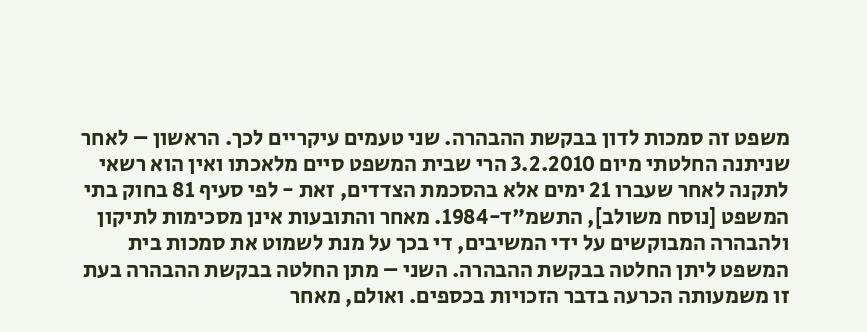משפט זה סמכות לדון בבקשת ההבהרה. שני טעמים עיקריים לכך. הראשון – לאחר שניתנה החלטתי מיום 3.2.2010 הרי שבית המשפט סיים מלאכתו ואין הוא רשאי לתקנה לאחר שעברו 21 ימים אלא בהסכמת הצדדים, זאת - לפי סעיף 81 בחוק בתי המשפט [נוסח משולב], התשמ"ד-1984. מאחר והתובעות אינן מסכימות לתיקון ולהבהרה המבוקשים על ידי המשיבים, די בכך על מנת לשמוט את סמכות בית המשפט ליתן החלטה בבקשת ההבהרה. השני – מתן החלטה בבקשת ההבהרה בעת זו משמעותה הכרעה בדבר הזכויות בכספים. ואולם, מאחר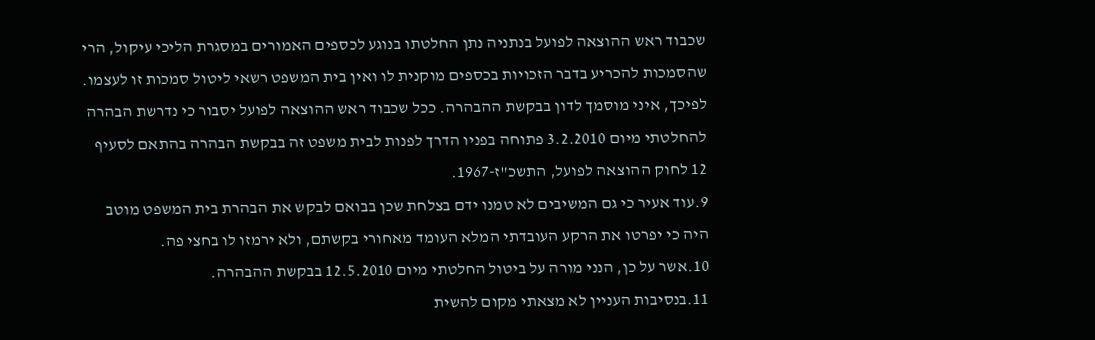שכבוד ראש ההוצאה לפועל בנתניה נתן החלטתו בנוגע לכספים האמורים במסגרת הליכי עיקול, הרי שהסמכות להכריע בדבר הזכויות בכספים מוקנית לו ואין בית המשפט רשאי ליטול סמכות זו לעצמו. לפיכך, איני מוסמך לדון בבקשת ההבהרה. ככל שכבוד ראש ההוצאה לפועל יסבור כי נדרשת הבהרה להחלטתי מיום 3.2.2010 פתוחה בפניו הדרך לפנות לבית משפט זה בבקשת הבהרה בהתאם לסעיף 12 לחוק ההוצאה לפועל, התשכ"ז-1967.
9.עוד אעיר כי גם המשיבים לא טמנו ידם בצלחת שכן בבואם לבקש את הבהרת בית המשפט מוטב היה כי יפרטו את הרקע העובדתי המלא העומד מאחורי בקשתם, ולא ירמזו לו בחצי פה.
10.אשר על כן, הנני מורה על ביטול החלטתי מיום 12.5.2010 בבקשת ההבהרה.
11.בנסיבות העניין לא מצאתי מקום להשית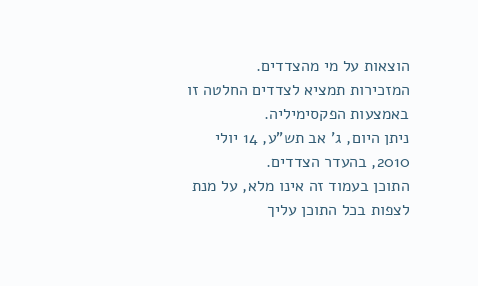הוצאות על מי מהצדדים.
המזכירות תמציא לצדדים החלטה זו באמצעות הפקסימיליה.
ניתן היום, ג' אב תש"ע, 14 יולי 2010, בהעדר הצדדים.
התוכן בעמוד זה אינו מלא, על מנת לצפות בכל התוכן עליך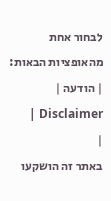לבחור אחת מהאופציות הבאות:
| הודעה | Disclaimer |
|
באתר זה הושקעו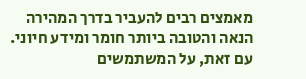מאמצים רבים להעביר בדרך המהירה הנאה והטובה ביותר חומר ומידע חיוני. עם זאת, על המשתמשים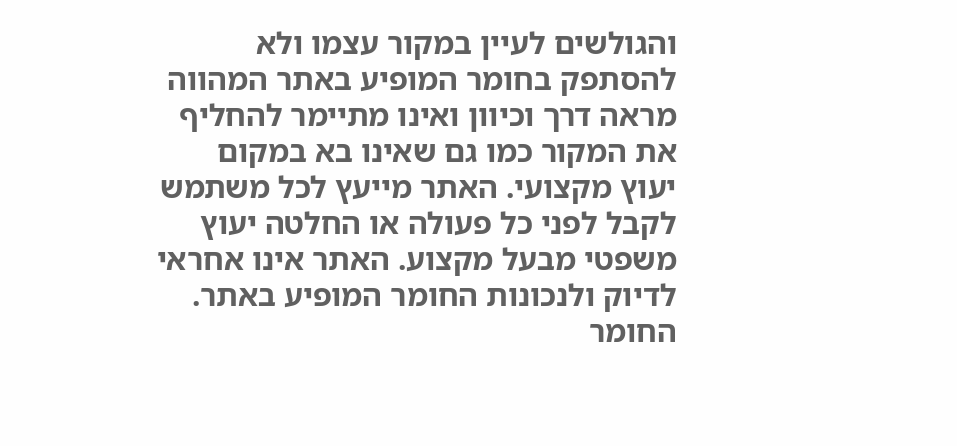והגולשים לעיין במקור עצמו ולא להסתפק בחומר המופיע באתר המהווה מראה דרך וכיוון ואינו מתיימר להחליף את המקור כמו גם שאינו בא במקום יעוץ מקצועי. האתר מייעץ לכל משתמש לקבל לפני כל פעולה או החלטה יעוץ משפטי מבעל מקצוע. האתר אינו אחראי לדיוק ולנכונות החומר המופיע באתר. החומר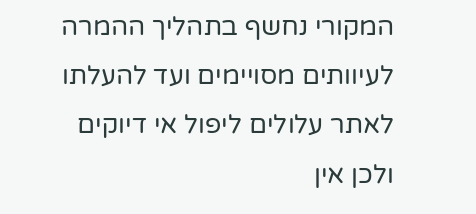המקורי נחשף בתהליך ההמרה לעיוותים מסויימים ועד להעלתו לאתר עלולים ליפול אי דיוקים ולכן אין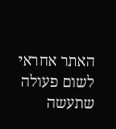האתר אחראי לשום פעולה שתעשה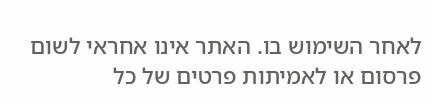לאחר השימוש בו. האתר אינו אחראי לשום פרסום או לאמיתות פרטים של כל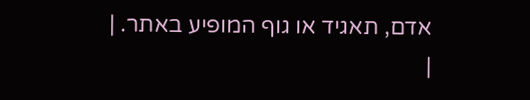אדם, תאגיד או גוף המופיע באתר. |
|